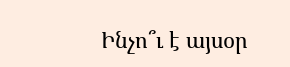Ինչո՞ւ է այսօր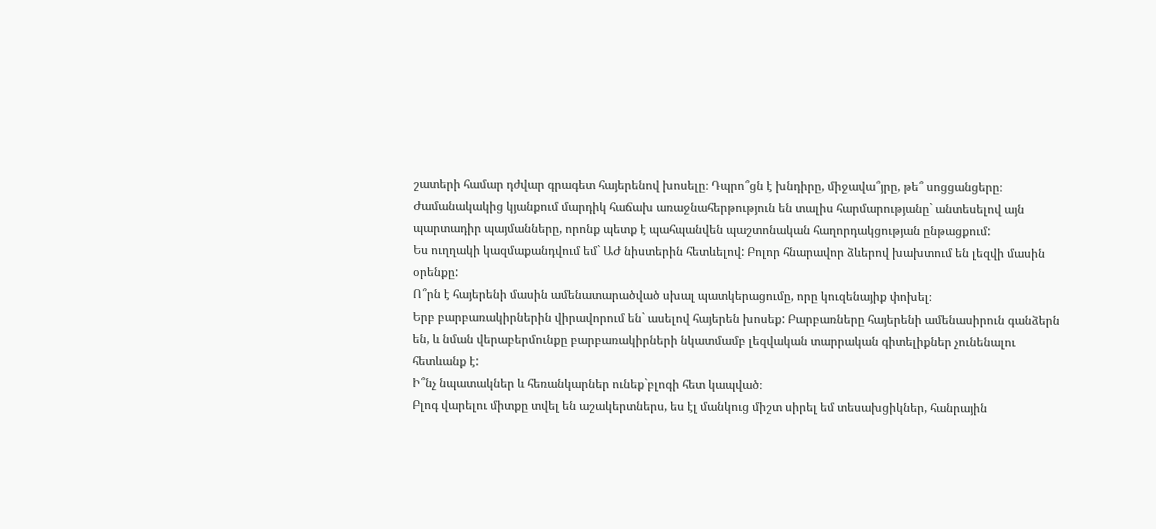շատերի համար դժվար գրագետ հայերենով խոսելը։ Դպրո՞ցն է խնդիրը, միջավա՞յրը, թե՞ սոցցանցերը։
Ժամանակակից կյանքում մարդիկ հաճախ առաջնահերթություն են տալիս հարմարությանը` անտեսելով այն պարտադիր պայմանները, որոնք պետք է պահպանվեն պաշտոնական հաղորդակցության ընթացքում:
Ես ուղղակի կազմաքանդվում եմ` ԱԺ նիստերին հետևելով: Բոլոր հնարավոր ձևերով խախտում են լեզվի մասին օրենքը:
Ո՞րն է հայերենի մասին ամենատարածված սխալ պատկերացումը, որը կուզենայիք փոխել։
Երբ բարբառակիրներին վիրավորում են` ասելով հայերեն խոսեք: Բարբառները հայերենի ամենասիրուն գանձերն են, և նման վերաբերմունքը բարբառակիրների նկատմամբ լեզվական տարրական գիտելիքներ չունենալու հետևանք է:
Ի՞նչ նպատակներ և հեռանկարներ ունեք`բլոգի հետ կապված։
Բլոգ վարելու միտքը տվել են աշակերտներս, ես էլ մանկուց միշտ սիրել եմ տեսախցիկներ, հանրային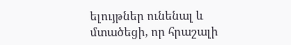ելույթներ ունենալ և մտածեցի, որ հրաշալի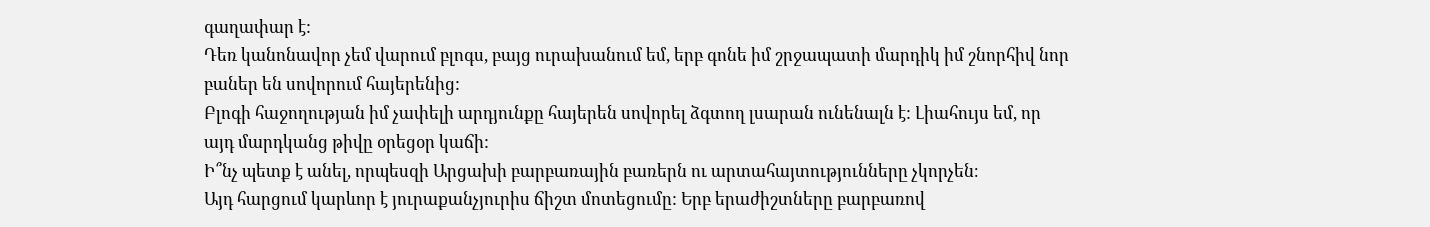գաղափար է:
Դեռ կանոնավոր չեմ վարում բլոգս, բայց ուրախանում եմ, երբ գոնե իմ շրջապատի մարդիկ իմ շնորհիվ նոր բաներ են սովորում հայերենից:
Բլոգի հաջողության իմ չափելի արդյունքը հայերեն սովորել ձգտող լսարան ունենալն է: Լիահույս եմ, որ այդ մարդկանց թիվը օրեցօր կաճի:
Ի՞նչ պետք է անել, որպեսզի Արցախի բարբառային բառերն ու արտահայտությունները չկորչեն։
Այդ հարցում կարևոր է յուրաքանչյուրիս ճիշտ մոտեցումը: Երբ երաժիշտները բարբառով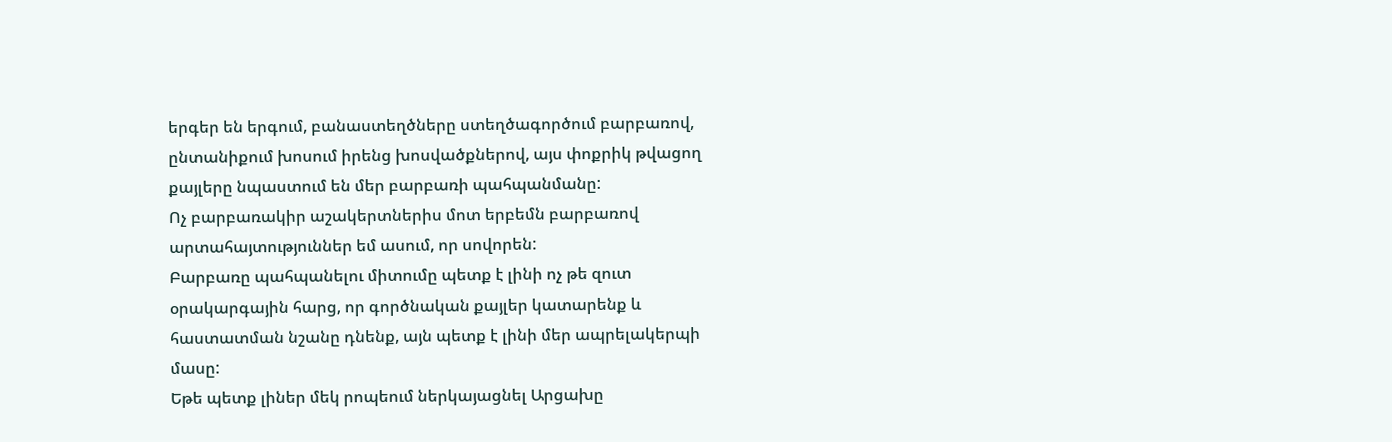երգեր են երգում, բանաստեղծները ստեղծագործում բարբառով, ընտանիքում խոսում իրենց խոսվածքներով, այս փոքրիկ թվացող քայլերը նպաստում են մեր բարբառի պահպանմանը:
Ոչ բարբառակիր աշակերտներիս մոտ երբեմն բարբառով արտահայտություններ եմ ասում, որ սովորեն:
Բարբառը պահպանելու միտումը պետք է լինի ոչ թե զուտ օրակարգային հարց, որ գործնական քայլեր կատարենք և հաստատման նշանը դնենք, այն պետք է լինի մեր ապրելակերպի մասը:
Եթե պետք լիներ մեկ րոպեում ներկայացնել Արցախը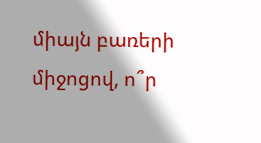միայն բառերի միջոցով, ո՞ր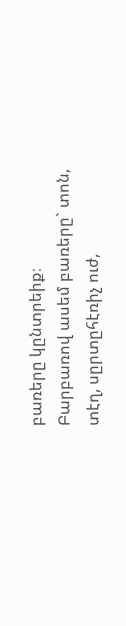բառերը կընտրեիք։
Բարբառով ասեմ բառերը` տոն, տէղ, սըրտըհէռիչ ուժ,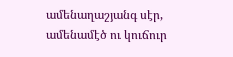ամենաղաշյանգ սէր, ամենամէծ ու կուճուր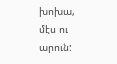խոխա, մէս ու արուն: